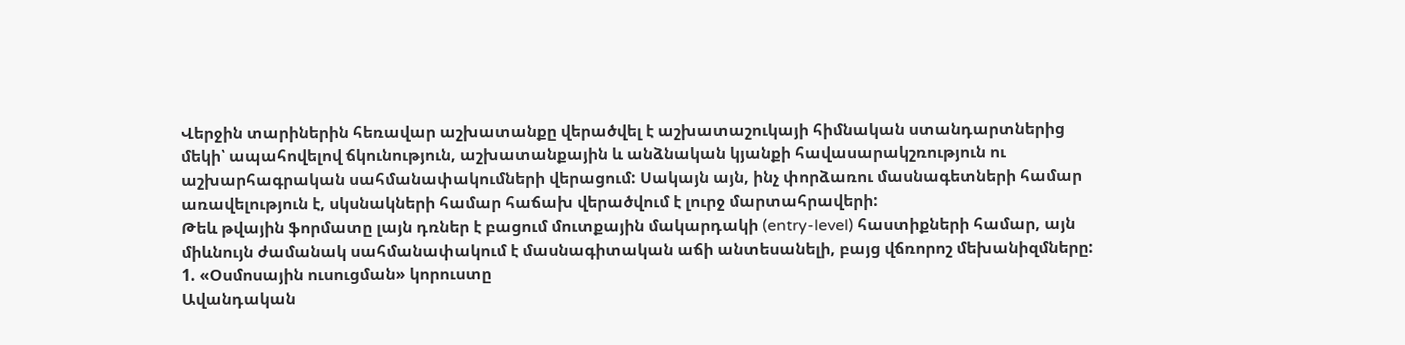Վերջին տարիներին հեռավար աշխատանքը վերածվել է աշխատաշուկայի հիմնական ստանդարտներից մեկի՝ ապահովելով ճկունություն, աշխատանքային և անձնական կյանքի հավասարակշռություն ու աշխարհագրական սահմանափակումների վերացում: Սակայն այն, ինչ փորձառու մասնագետների համար առավելություն է, սկսնակների համար հաճախ վերածվում է լուրջ մարտահրավերի:
Թեև թվային ֆորմատը լայն դռներ է բացում մուտքային մակարդակի (entry-level) հաստիքների համար, այն միևնույն ժամանակ սահմանափակում է մասնագիտական աճի անտեսանելի, բայց վճռորոշ մեխանիզմները:
1. «Օսմոսային ուսուցման» կորուստը
Ավանդական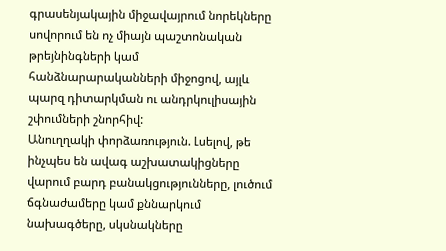գրասենյակային միջավայրում նորեկները սովորում են ոչ միայն պաշտոնական թրեյնինգների կամ հանձնարարականների միջոցով, այլև պարզ դիտարկման ու անդրկուլիսային շփումների շնորհիվ:
Անուղղակի փորձառություն. Լսելով, թե ինչպես են ավագ աշխատակիցները վարում բարդ բանակցությունները, լուծում ճգնաժամերը կամ քննարկում նախագծերը, սկսնակները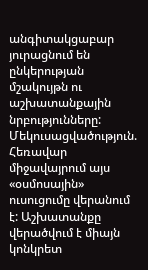անգիտակցաբար յուրացնում են ընկերության մշակույթն ու աշխատանքային նրբությունները:
Մեկուսացվածություն. Հեռավար միջավայրում այս «օսմոսային» ուսուցումը վերանում է: Աշխատանքը վերածվում է միայն կոնկրետ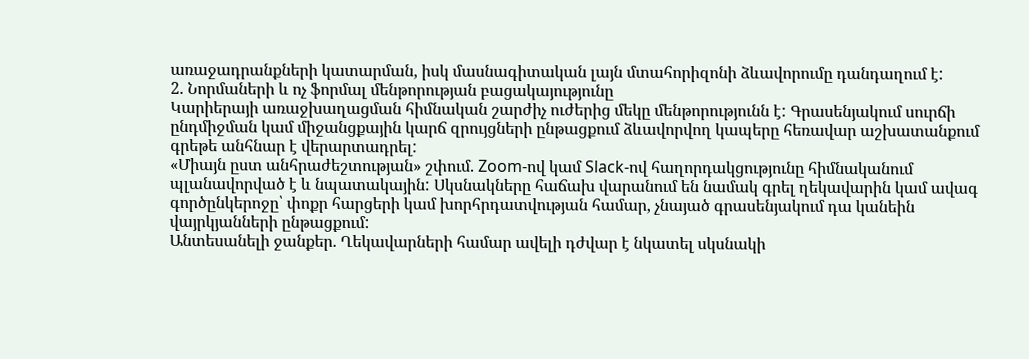առաջադրանքների կատարման, իսկ մասնագիտական լայն մտահորիզոնի ձևավորումը դանդաղում է:
2. Նորմաների և ոչ ֆորմալ մենթորության բացակայությունը
Կարիերայի առաջխաղացման հիմնական շարժիչ ուժերից մեկը մենթորությունն է: Գրասենյակում սուրճի ընդմիջման կամ միջանցքային կարճ զրույցների ընթացքում ձևավորվող կապերը հեռավար աշխատանքում գրեթե անհնար է վերարտադրել:
«Միայն ըստ անհրաժեշտության» շփում. Zoom-ով կամ Slack-ով հաղորդակցությունը հիմնականում պլանավորված է և նպատակային: Սկսնակները հաճախ վարանում են նամակ գրել ղեկավարին կամ ավագ գործընկերոջը՝ փոքր հարցերի կամ խորհրդատվության համար, չնայած գրասենյակում դա կանեին վայրկյանների ընթացքում:
Անտեսանելի ջանքեր. Ղեկավարների համար ավելի դժվար է նկատել սկսնակի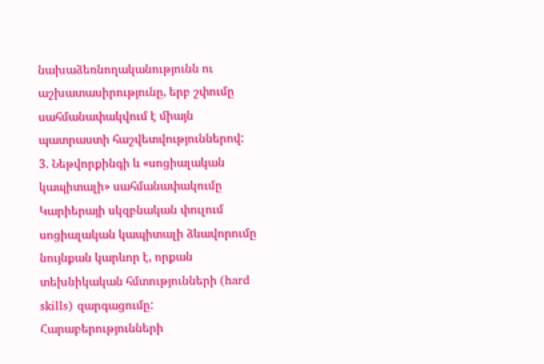նախաձեռնողականությունն ու աշխատասիրությունը, երբ շփումը սահմանափակվում է միայն պատրաստի հաշվետվություններով:
3. Նեթվորքինգի և «սոցիալական կապիտալի» սահմանափակումը
Կարիերայի սկզբնական փուլում սոցիալական կապիտալի ձևավորումը նույնքան կարևոր է, որքան տեխնիկական հմտությունների (hard skills) զարգացումը:
Հարաբերությունների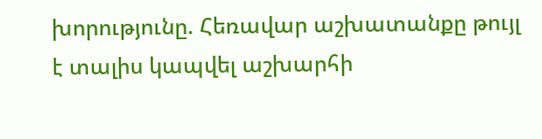խորությունը. Հեռավար աշխատանքը թույլ է տալիս կապվել աշխարհի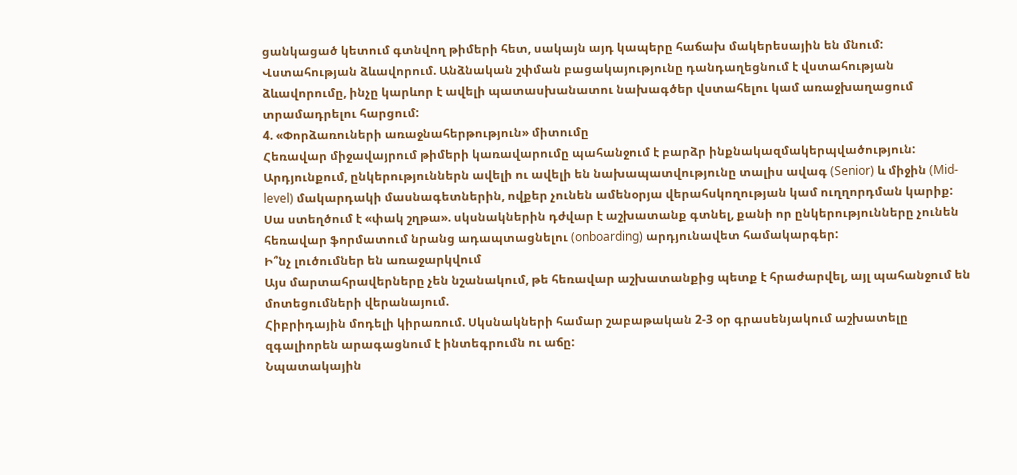ցանկացած կետում գտնվող թիմերի հետ, սակայն այդ կապերը հաճախ մակերեսային են մնում:
Վստահության ձևավորում. Անձնական շփման բացակայությունը դանդաղեցնում է վստահության ձևավորումը, ինչը կարևոր է ավելի պատասխանատու նախագծեր վստահելու կամ առաջխաղացում տրամադրելու հարցում:
4. «Փորձառուների առաջնահերթություն» միտումը
Հեռավար միջավայրում թիմերի կառավարումը պահանջում է բարձր ինքնակազմակերպվածություն: Արդյունքում, ընկերություններն ավելի ու ավելի են նախապատվությունը տալիս ավագ (Senior) և միջին (Mid-level) մակարդակի մասնագետներին, ովքեր չունեն ամենօրյա վերահսկողության կամ ուղղորդման կարիք:
Սա ստեղծում է «փակ շղթա». սկսնակներին դժվար է աշխատանք գտնել, քանի որ ընկերությունները չունեն հեռավար ֆորմատում նրանց ադապտացնելու (onboarding) արդյունավետ համակարգեր:
Ի՞նչ լուծումներ են առաջարկվում
Այս մարտահրավերները չեն նշանակում, թե հեռավար աշխատանքից պետք է հրաժարվել, այլ պահանջում են մոտեցումների վերանայում.
Հիբրիդային մոդելի կիրառում. Սկսնակների համար շաբաթական 2-3 օր գրասենյակում աշխատելը զգալիորեն արագացնում է ինտեգրումն ու աճը:
Նպատակային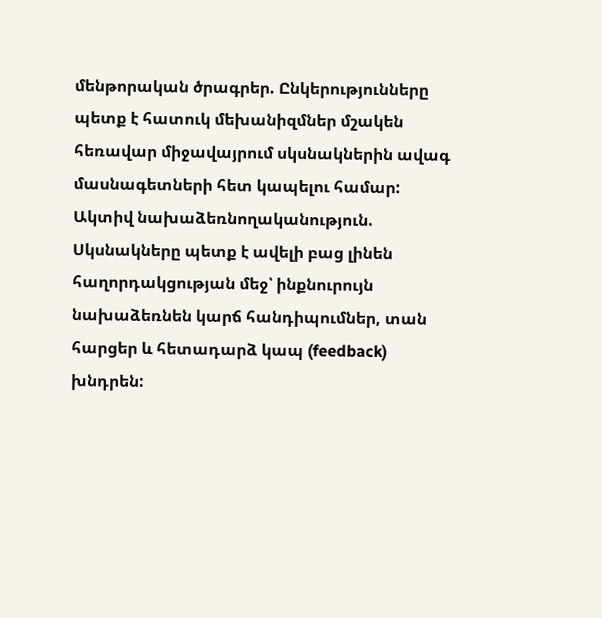մենթորական ծրագրեր. Ընկերությունները պետք է հատուկ մեխանիզմներ մշակեն հեռավար միջավայրում սկսնակներին ավագ մասնագետների հետ կապելու համար:
Ակտիվ նախաձեռնողականություն. Սկսնակները պետք է ավելի բաց լինեն հաղորդակցության մեջ՝ ինքնուրույն նախաձեռնեն կարճ հանդիպումներ, տան հարցեր և հետադարձ կապ (feedback) խնդրեն: